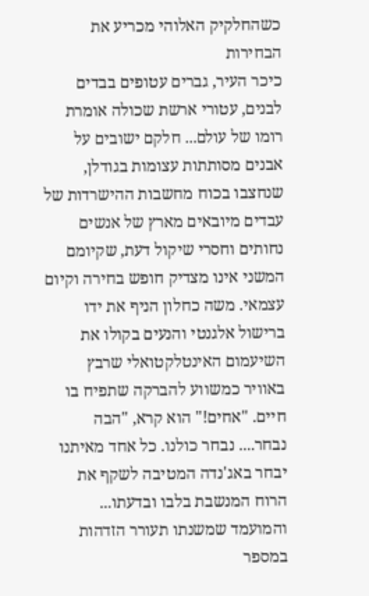כשהחלקיק האלוהי מכריע את הבחירות
כיכר העיר, גברים עטופים בבדים לבנים, עטורי ארשת שכולה אומרת רומו של עולם... חלקם ישובים על אבנים מסותתות עצומות בגודלן, שנחצבו בכוח מחשבות ההישרדות של עבדים מיובאים מארץ של אנשים נחותים וחסרי שיקול דעת, שקיומם המשני אינו מצדיק חופש בחירה וקיום עצמאי. משה כחלון הניף את ידו ברישול אלגנטי והנעים בקולו את השיעמום האינטלקטואלי שרבץ באוויר כמשווע להברקה שתפיח בו חיים. "אחים!" הוא קרא, "הבה נבחר.... נבחר כולנו. כל אחד מאיתנו יבחר באג'נדה המטיבה לשקף את הרוח המנשבת בלבו ובדעתו... והמועמד שמשנתו תעורר הזדהות במספר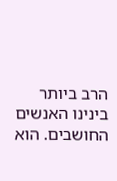הרב ביותר בינינו האנשים החושבים. הוא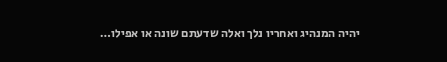יהיה המנהיג ואחריו נלך ואלה שדעתם שונה או אפילו…